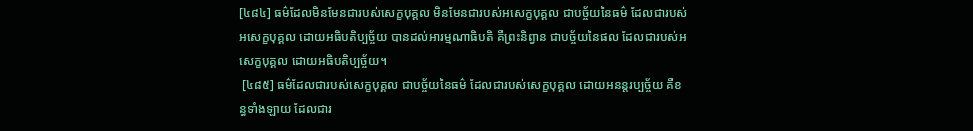[៤៨៤] ធម៌ដែលមិនមែនជារបស់សេក្ខបុគ្គល មិនមែនជារបស់អសេក្ខបុគ្គល ជាបច្ច័យនៃធម៌ ដែលជារបស់អសេក្ខបុគ្គល ដោយអធិបតិប្បច្ច័យ បានដល់អារម្មណាធិបតិ គឺព្រះនិព្វាន ជាបច្ច័យនៃផល ដែលជារបស់អសេក្ខបុគ្គល ដោយអធិបតិប្បច្ច័យ។
 [៤៨៥] ធម៌ដែលជារបស់សេក្ខបុគ្គល ជាបច្ច័យនៃធម៌ ដែលជារបស់សេក្ខបុគ្គល ដោយអនន្តរប្បច្ច័យ គឺខន្ធទាំងឡាយ ដែលជារ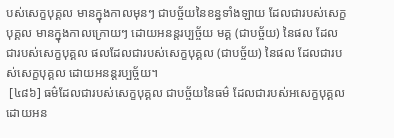បស់សេក្ខបុគ្គល មានក្នុងកាលមុនៗ ជាបច្ច័យនៃខន្ធទាំងឡាយ ដែលជារបស់សេក្ខបុគ្គល មានក្នុងកាលក្រោយៗ ដោយអនន្តរប្បច្ច័យ មគ្គ (ជាបច្ច័យ) នៃផល ដែលជារបស់សេក្ខបុគ្គល ផលដែលជារបស់សេក្ខបុគ្គល (ជាបច្ច័យ) នៃផល ដែលជារបស់សេក្ខបុគ្គល ដោយអនន្តរប្បច្ច័យ។
 [៤៨៦] ធម៌ដែលជារបស់សេក្ខបុគ្គល ជាបច្ច័យនៃធម៌ ដែលជារបស់អសេក្ខបុគ្គល ដោយអន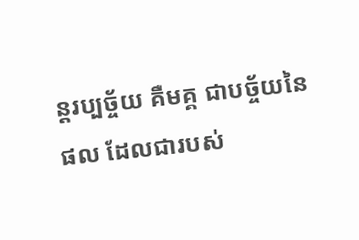ន្តរប្បច្ច័យ គឺមគ្គ ជាបច្ច័យនៃផល ដែលជារបស់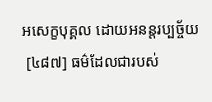អសេក្ខបុគ្គល ដោយអនន្តរប្បច្ច័យ
 [៤៨៧] ធម៌ដែលជារបស់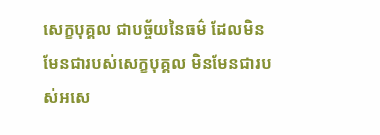សេក្ខបុគ្គល ជាបច្ច័យនៃធម៌ ដែលមិនមែនជារបស់សេក្ខបុគ្គល មិនមែនជារបស់អសេ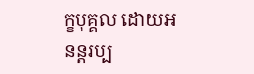ក្ខបុគ្គល ដោយអនន្តរប្ប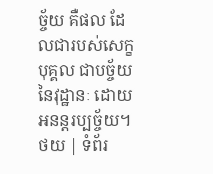ច្ច័យ គឺផល ដែលជារបស់សេក្ខបុគ្គល ជាបច្ច័យនៃវុដ្ឋានៈ ដោយអនន្តរប្បច្ច័យ។
ថយ | ទំព័រ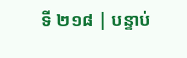ទី ២១៨ | បន្ទាប់